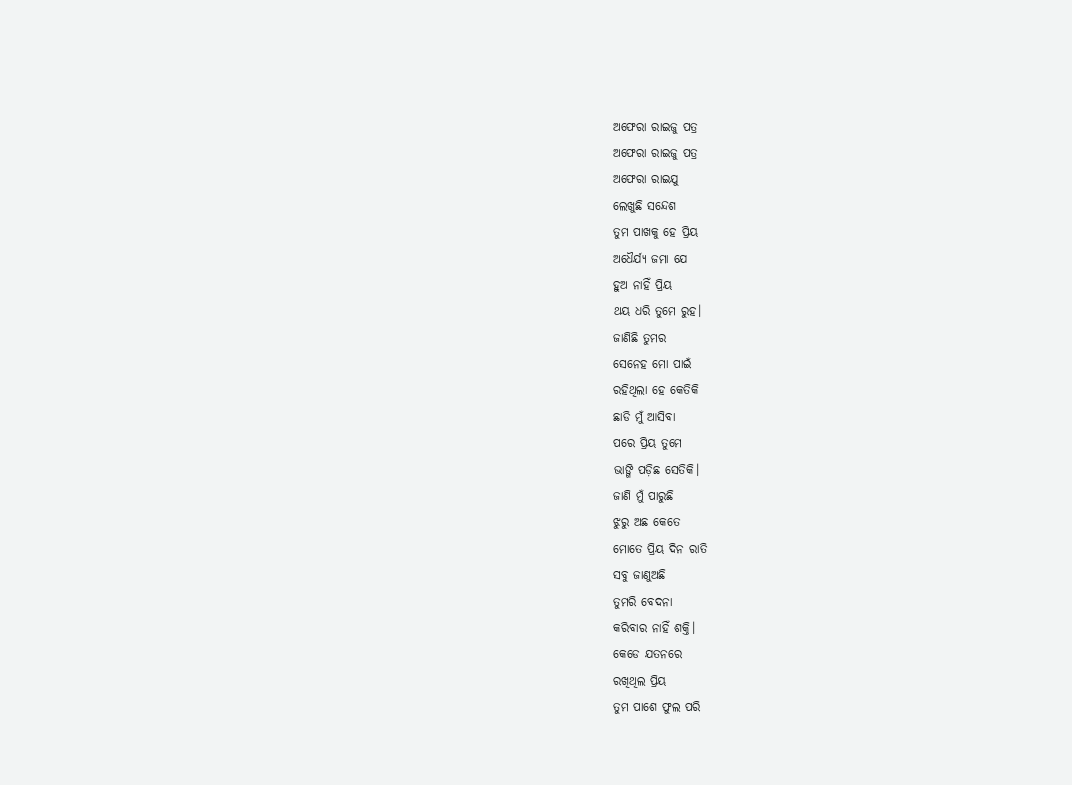ଅଫେରା ରାଇଜୁ ପତ୍ର
ଅଫେରା ରାଇଜୁ ପତ୍ର
ଅଫେରା ରାଇଯୁ
ଲେଖୁଛି ସନ୍ଦେଶ
ତୁମ ପାଖକୁ ହେ ପ୍ରିୟ
ଅଧୈର୍ଯ୍ୟ ଜମା ଯେ
ହୁଅ ନାହିଁ ପ୍ରିୟ
ଥୟ ଧରି ତୁମେ ରୁହ।
ଜାଣିଛି ତୁମର
ସେନେହ ମୋ ପାଇଁ
ରହିଥିଲା ହେ କେତିକି
ଛାଡି ମୁଁ ଆସିବା
ପରେ ପ୍ରିୟ ତୁମେ
ଭାଙ୍ଗି ପଡ଼ିଛ ସେତିକି।
ଜାଣି ମୁଁ ପାରୁଛି
ଝୁରୁ ଅଛ କେତେ
ମୋତେ ପ୍ରିୟ ଦିନ ରାତି
ସବୁ ଜାଣୁଅଛି
ତୁମରି ବେଦନା
କରିବାର ନାହିଁ ଶକ୍ତି।
କେଡେ ଯତନରେ
ରଖିଥିଲ ପ୍ରିୟ
ତୁମ ପାଶେ ଫୁଲ ପରି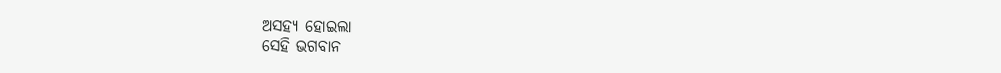ଅସହ୍ୟ ହୋଇଲା
ସେହି ଭଗବାନ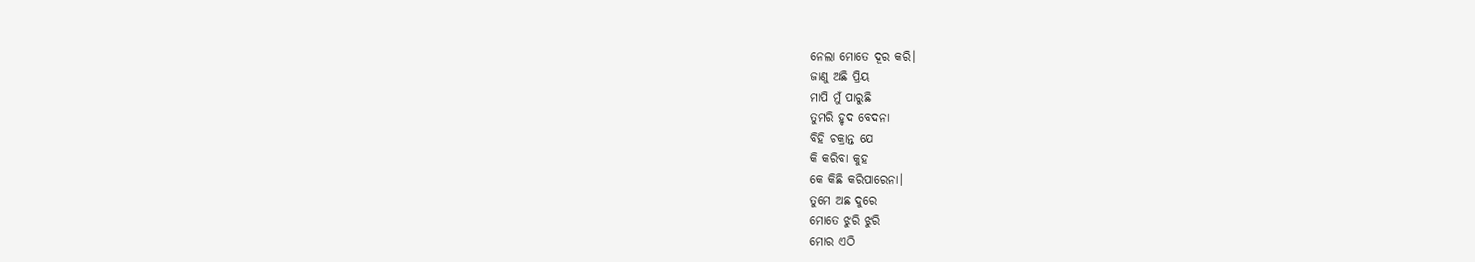ନେଲା ମୋତେ ଦୂର କରି।
ଜାଣୁ ଅଛି ପ୍ରିୟ
ମାପି ମୁଁ ପାରୁଛି
ତୁମରି ହୃଦ ବେଦନା
ବିହି ଚକ୍ରାନ୍ତ ଯେ
କି କରିବା କୁହ
କେ କିଛି କରିପାରେନା।
ତୁମେ ଅଛ ଦୁରେ
ମୋତେ ଝୁରି ଝୁରି
ମୋର ଏଠି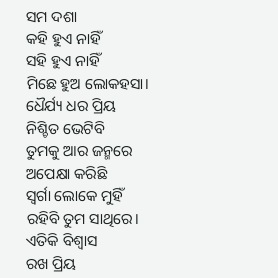ସମ ଦଶା
କହି ହୁଏ ନାହିଁ
ସହି ହୁଏ ନାହିଁ
ମିଛେ ହୁଅ ଲୋକହସା।
ଧୈର୍ଯ୍ୟ ଧର ପ୍ରିୟ
ନିଶ୍ଚିତ ଭେଟିବି
ତୁମକୁ ଆର ଜନ୍ମରେ
ଅପେକ୍ଷା କରିଛି
ସ୍ୱର୍ଗା ଲୋକେ ମୁହିଁ
ରହିବି ତୁମ ସାଥିରେ।
ଏତିକି ବିଶ୍ୱାସ
ରଖ ପ୍ରିୟ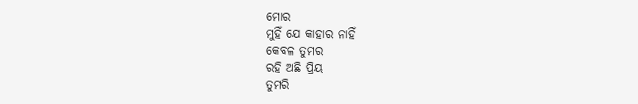ମୋର
ମୁହିଁ ଯେ କାହାର ନାହିଁ
କେବଳ ତୁମର
ରହି ଅଛି ପ୍ରିୟ
ତୁମରି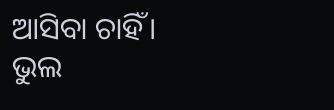ଆସିବା ଚାହିଁ।
ଭୁଲ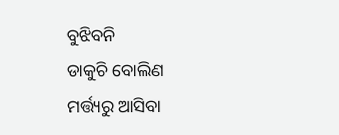ବୁଝିବନି
ଡାକୁଚି ବୋଲିଣ
ମର୍ତ୍ତ୍ୟରୁ ଆସିବା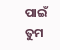ପାଇଁ
ତୁମ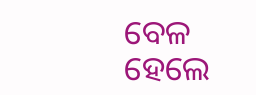ବେଳ ହେଲେ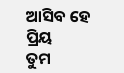ଆସିବ ହେ ପ୍ରିୟ
ତୁମ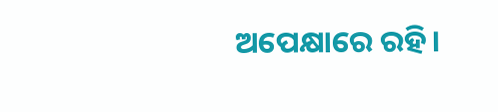ଅପେକ୍ଷାରେ ରହି।